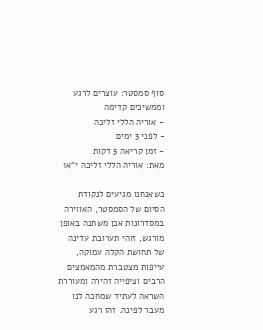סוף סמסטר: עוצרים לרגע וממשיכים קדימה
- אוריה הללי זליכה
- לפני 3 ימים
- זמן קריאה 5 דקות
מאת: אוריה הללי זליכה י"א1

כשאנחנו מגיעים לנקודת הסיום של הסמסטר, האווירה במסדרונות אכן משתנה באופן מורגש, זוהי תערובת עדינה של תחושת הקלה עמוקה, עייפות מצטברת מהמאמצים הרבים וציפייה זהירה ומעוררת השראה לעתיד שמחכה לנו מעבר לפינה. זהו רגע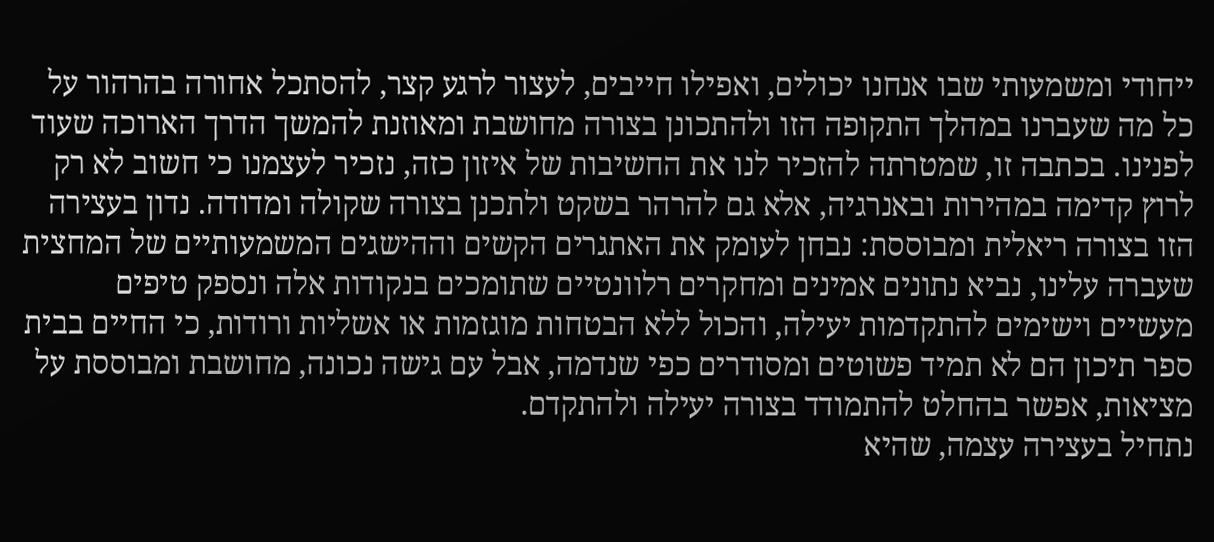ייחודי ומשמעותי שבו אנחנו יכולים, ואפילו חייבים, לעצור לרגע קצר, להסתכל אחורה בהרהור על כל מה שעברנו במהלך התקופה הזו ולהתכונן בצורה מחושבת ומאוזנת להמשך הדרך הארוכה שעוד לפנינו. בכתבה זו, שמטרתה להזכיר לנו את החשיבות של איזון כזה, נזכיר לעצמנו כי חשוב לא רק לרוץ קדימה במהירות ובאנרגיה, אלא גם להרהר בשקט ולתכנן בצורה שקולה ומדודה. נדון בעצירה הזו בצורה ריאלית ומבוססת: נבחן לעומק את האתגרים הקשים וההישגים המשמעותיים של המחצית שעברה עלינו, נביא נתונים אמינים ומחקרים רלוונטיים שתומכים בנקודות אלה ונספק טיפים מעשיים וישימים להתקדמות יעילה, והכול ללא הבטחות מוגזמות או אשליות ורודות, כי החיים בבית ספר תיכון הם לא תמיד פשוטים ומסודרים כפי שנדמה, אבל עם גישה נכונה, מחושבת ומבוססת על מציאות, אפשר בהחלט להתמודד בצורה יעילה ולהתקדם.
נתחיל בעצירה עצמה, שהיא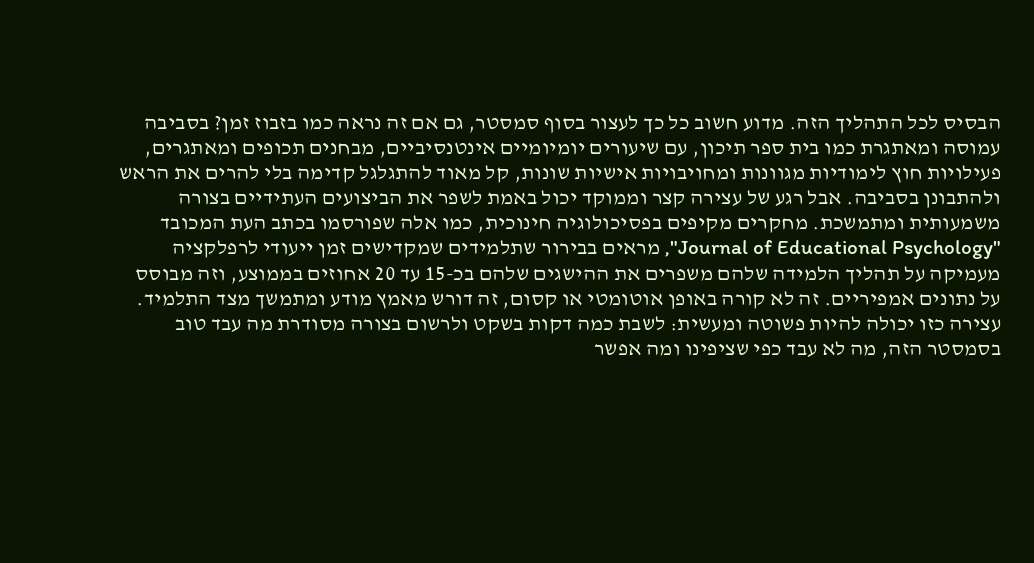הבסיס לכל התהליך הזה. מדוע חשוב כל כך לעצור בסוף סמסטר, גם אם זה נראה כמו בזבוז זמן? בסביבה עמוסה ומאתגרת כמו בית ספר תיכון, עם שיעורים יומיומיים אינטנסיביים, מבחנים תכופים ומאתגרים, פעילויות חוץ לימודיות מגוונות ומחויבויות אישיות שונות, קל מאוד להתגלגל קדימה בלי להרים את הראש ולהתבונן בסביבה. אבל רגע של עצירה קצר וממוקד יכול באמת לשפר את הביצועים העתידיים בצורה משמעותית ומתמשכת. מחקרים מקיפים בפסיכולוגיה חינוכית, כמו אלה שפורסמו בכתב העת המכובד "Journal of Educational Psychology", מראים בבירור שתלמידים שמקדישים זמן ייעודי לרפלקציה מעמיקה על תהליך הלמידה שלהם משפרים את ההישגים שלהם בכ-15 עד 20 אחוזים בממוצע, וזה מבוסס על נתונים אמפיריים. זה לא קורה באופן אוטומטי או קסום, זה דורש מאמץ מודע ומתמשך מצד התלמיד. עצירה כזו יכולה להיות פשוטה ומעשית: לשבת כמה דקות בשקט ולרשום בצורה מסודרת מה עבד טוב בסמסטר הזה, מה לא עבד כפי שציפינו ומה אפשר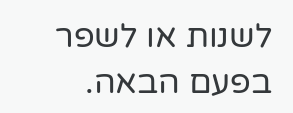לשנות או לשפר בפעם הבאה.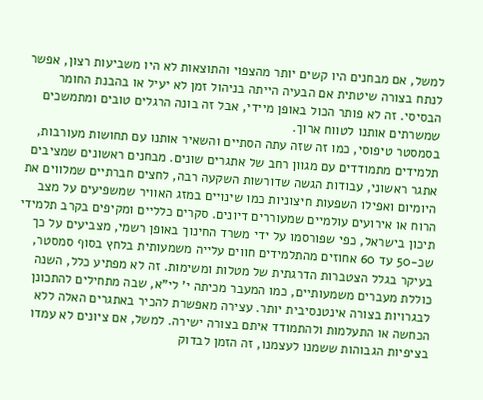למשל, אם מבחנים היו קשים יותר מהצפוי והתוצאות לא היו משביעות רצון, אפשר לנתח בצורה שיטתית אם הבעיה הייתה בניהול זמן לא יעיל או בהבנת החומר הבסיסי. זה לא פותר הכול באופן מיידי, אבל זה בונה הרגלים טובים ומתמשכים שמשרתים אותנו לטווח ארוך.
בסמסטר טיפוסי, כמו זה שזה עתה הסתיים והשאיר אותנו עם תחושות מעורבות, תלמידים מתמודדים עם מגוון רחב של אתגרים שונים. מבחנים ראשונים שמציבים אתגר ראשוני, עבודות הגשה שדורשות השקעה רבה, לחצים חברתיים שמלווים את היומיום ואפילו השפעות חיצוניות כמו שינויים במזג האוויר שמשפיעים על מצב הרוח או אירועים עולמיים שמעוררים דיונים. סקרים כלליים ומקיפים בקרב תלמידי תיכון בישראל, כפי שפורסמו על ידי משרד החינוך באופן רשמי, מצביעים על כך שכ-50 עד 60 אחוזים מהתלמידים חווים עלייה משמעותית בלחץ בסוף סמסטר, בעיקר בגלל הצטברות הדרגתית של מטלות ומשימות. זה לא מפתיע כלל, השנה כוללת מעברים משמעותיים, כמו המעבר מכיתה י' לי"א, שבה מתחילים להתכונן לבגרויות בצורה אינטנסיבית יותר. עצירה מאפשרת להכיר באתגרים האלה ללא הכחשה או התעלמות ולהתמודד איתם בצורה ישירה. למשל, אם ציונים לא עמדו בציפיות הגבוהות ששמנו לעצמנו, זה הזמן לבדוק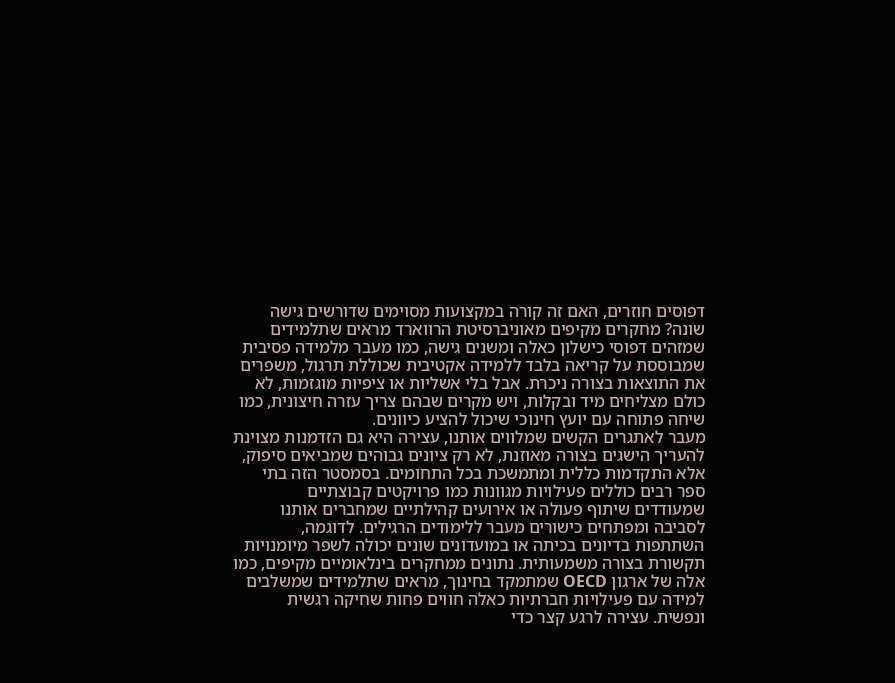דפוסים חוזרים, האם זה קורה במקצועות מסוימים שדורשים גישה שונה? מחקרים מקיפים מאוניברסיטת הרווארד מראים שתלמידים שמזהים דפוסי כישלון כאלה ומשנים גישה, כמו מעבר מלמידה פסיבית שמבוססת על קריאה בלבד ללמידה אקטיבית שכוללת תרגול, משפרים את התוצאות בצורה ניכרת. אבל בלי אשליות או ציפיות מוגזמות, לא כולם מצליחים מיד ובקלות, ויש מקרים שבהם צריך עזרה חיצונית, כמו שיחה פתוחה עם יועץ חינוכי שיכול להציע כיוונים.
מעבר לאתגרים הקשים שמלווים אותנו, עצירה היא גם הזדמנות מצוינת להעריך הישגים בצורה מאוזנת, לא רק ציונים גבוהים שמביאים סיפוק, אלא התקדמות כללית ומתמשכת בכל התחומים. בסמסטר הזה בתי ספר רבים כוללים פעילויות מגוונות כמו פרויקטים קבוצתיים שמעודדים שיתוף פעולה או אירועים קהילתיים שמחברים אותנו לסביבה ומפתחים כישורים מעבר ללימודים הרגילים. לדוגמה, השתתפות בדיונים בכיתה או במועדונים שונים יכולה לשפר מיומנויות תקשורת בצורה משמעותית. נתונים ממחקרים בינלאומיים מקיפים, כמו אלה של ארגון OECD שמתמקד בחינוך, מראים שתלמידים שמשלבים למידה עם פעילויות חברתיות כאלה חווים פחות שחיקה רגשית ונפשית. עצירה לרגע קצר כדי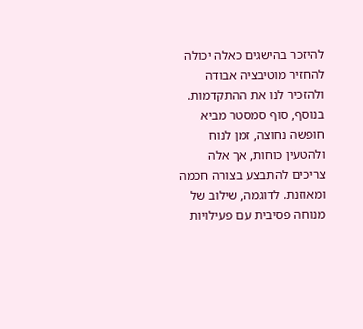להיזכר בהישגים כאלה יכולה להחזיר מוטיבציה אבודה ולהזכיר לנו את ההתקדמות. בנוסף, סוף סמסטר מביא חופשה נחוצה, זמן לנוח ולהטעין כוחות, אך אלה צריכים להתבצע בצורה חכמה ומאוזנת. לדוגמה, שילוב של מנוחה פסיבית עם פעילויות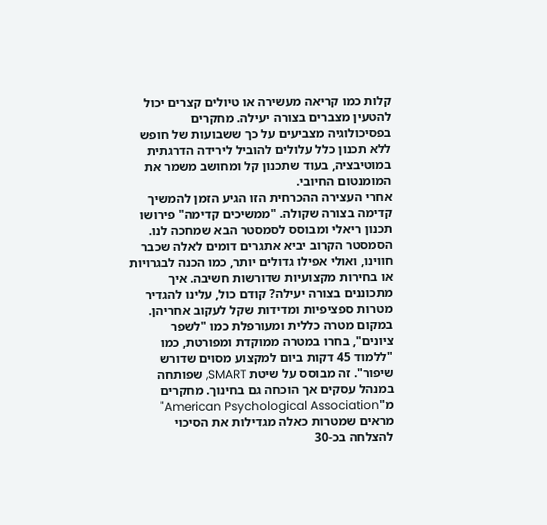קלות כמו קריאה מעשירה או טיולים קצרים יכול להטעין מצברים בצורה יעילה. מחקרים בפסיכולוגיה מצביעים על כך ששבועות של חופש ללא תכנון כלל עלולים להוביל לירידה הדרגתית במוטיבציה, בעוד שתכנון קל ומחושב משמר את המומנטום החיובי.
אחרי העצירה ההכרחית הזו הגיע הזמן להמשיך קדימה בצורה שקולה. "ממשיכים קדימה" פירושו תכנון ריאלי ומבוסס לסמסטר הבא שמחכה לנו. הסמסטר הקרוב יביא אתגרים דומים לאלה שכבר חווינו, ואולי אפילו גדולים יותר, כמו הכנה לבגרויות או בחירות מקצועיות שדורשות חשיבה. איך מתכוננים בצורה יעילה? קודם כול, עלינו להגדיר מטרות ספציפיות ומדידות שקל לעקוב אחריהן. במקום מטרה כללית ומעורפלת כמו "לשפר ציונים", בחרו במטרה ממוקדת ומפורטת, כמו "ללמוד 45 דקות ביום למקצוע מסוים שדורש שיפור". זה מבוסס על שיטת SMART, שפותחה במנהל עסקים אך הוכחה גם בחינוך. מחקרים מ"American Psychological Association" מראים שמטרות כאלה מגדילות את הסיכוי להצלחה בכ-30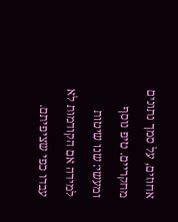אחוזים, על סמך נתונים מחקריים. טיפ נוסף ומעשי: שנו שיטות למידה אם הקודמות לא עבדו כפי שציפיתם.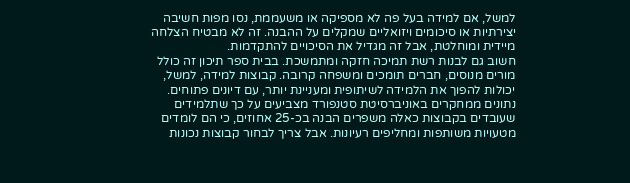למשל, אם למידה בעל פה לא מספיקה או משעממת, נסו מפות חשיבה יצירתיות או סיכומים ויזואליים שמקלים על ההבנה. זה לא מבטיח הצלחה מיידית ומוחלטת, אבל זה מגדיל את הסיכויים להתקדמות.
חשוב גם לבנות רשת תמיכה חזקה ומתמשכת. בבית ספר תיכון זה כולל מורים מנוסים, חברים תומכים ומשפחה קרובה. קבוצות למידה, למשל, יכולות להפוך את הלמידה לשיתופית ומעניינת יותר, עם דיונים פתוחים. נתונים ממחקרים באוניברסיטת סטנפורד מצביעים על כך שתלמידים שעובדים בקבוצות כאלה משפרים הבנה בכ-25 אחוזים, כי הם לומדים מטעויות משותפות ומחליפים רעיונות. אבל צריך לבחור קבוצות נכונות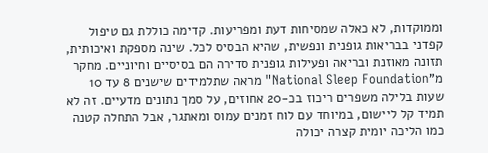וממוקדות, לא כאלה שמסיחות דעת ומפריעות. קדימה כוללת גם טיפול קפדני בבריאות גופנית ונפשית, שהיא הבסיס לכל. שינה מספקת ואיכותית, תזונה מאוזנת ובריאה ופעילות גופנית סדירה הם בסיסיים וחיוניים. מחקר מ"National Sleep Foundation" מראה שתלמידים שישנים 8 עד 10 שעות בלילה משפרים ריכוז בכ-20 אחוזים, על סמך נתונים מדעיים. זה לא תמיד קל ליישום, במיוחד עם לוח זמנים עמוס ומאתגר, אבל התחלה קטנה כמו הליכה יומית קצרה יכולה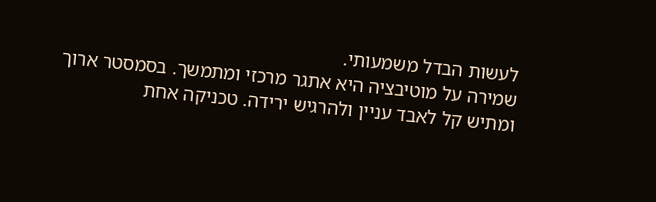לעשות הבדל משמעותי.
שמירה על מוטיבציה היא אתגר מרכזי ומתמשך. בסמסטר ארוך ומתיש קל לאבד עניין ולהרגיש ירידה. טכניקה אחת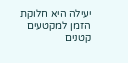יעילה היא חלוקת הזמן למקטעים קטנים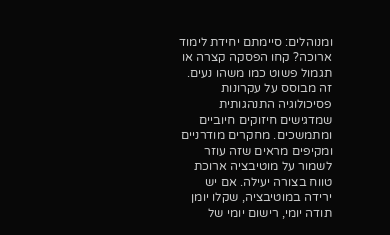ומנוהלים: סיימתם יחידת לימוד ארוכה? קחו הפסקה קצרה או תגמול פשוט כמו משהו נעים. זה מבוסס על עקרונות פסיכולוגיה התנהגותית שמדגישים חיזוקים חיוביים ומתמשכים. מחקרים מודרניים ומקיפים מראים שזה עוזר לשמור על מוטיבציה ארוכת טווח בצורה יעילה. אם יש ירידה במוטיבציה, שקלו יומן תודה יומי, רישום יומי של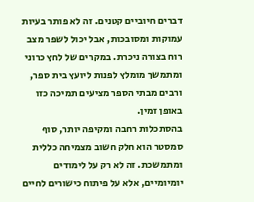דברים חיוביים קטנים. זה לא פותר בעיות עמוקות ומסובכות, אבל יכול לשפר מצב רוח בצורה ניכרת. במקרים של לחץ כרוני ומתמשך מומלץ לפנות ליועץ בית ספר, ורבים מבתי הספר מציעים תמיכה כזו באופן זמין.
בהסתכלות רחבה ומקיפה יותר, סוף סמסטר הוא חלק חשוב מצמיחה כללית ומתמשכת. זה לא רק על לימודים יומיומיים, אלא על פיתוח כישורים לחיים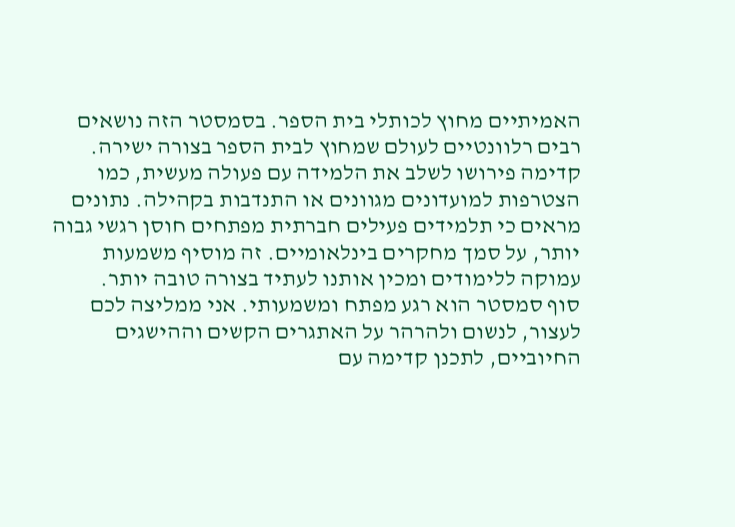האמיתיים מחוץ לכותלי בית הספר. בסמסטר הזה נושאים רבים רלוונטיים לעולם שמחוץ לבית הספר בצורה ישירה. קדימה פירושו לשלב את הלמידה עם פעולה מעשית, כמו הצטרפות למועדונים מגוונים או התנדבות בקהילה. נתונים מראים כי תלמידים פעילים חברתית מפתחים חוסן רגשי גבוה יותר, על סמך מחקרים בינלאומיים. זה מוסיף משמעות עמוקה ללימודים ומכין אותנו לעתיד בצורה טובה יותר.
סוף סמסטר הוא רגע מפתח ומשמעותי. אני ממליצה לכם לעצור, לנשום ולהרהר על האתגרים הקשים וההישגים החיוביים, לתכנן קדימה עם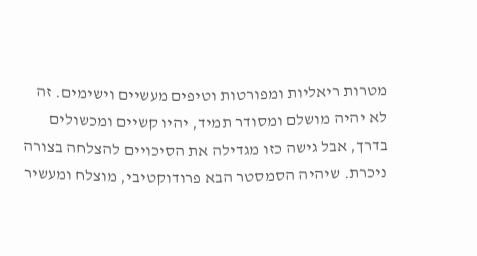מטרות ריאליות ומפורטות וטיפים מעשיים וישימים. זה לא יהיה מושלם ומסודר תמיד, יהיו קשיים ומכשולים בדרך, אבל גישה כזו מגדילה את הסיכויים להצלחה בצורה ניכרת. שיהיה הסמסטר הבא פרודוקטיבי, מוצלח ומעשיר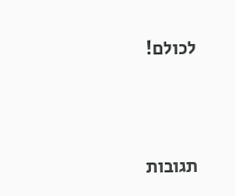לכולם!





תגובות